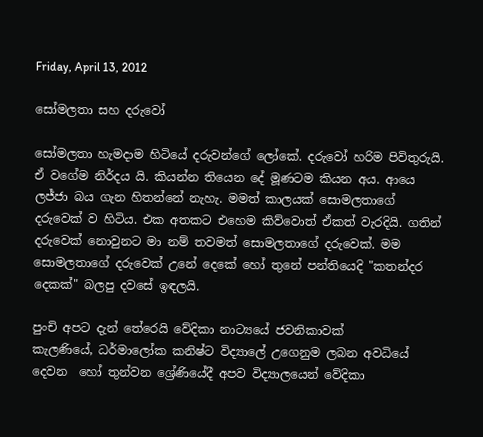Friday, April 13, 2012

සෝමලතා සහ දරුවෝ

සෝමලතා හැමදාම හිටියේ දරුවන්ගේ ලෝකේ. දරුවෝ හරිම පිවිතුරුයි. ඒ වගේම නිර්දය යි. කියන්න තියෙන දේ මූණටම කියන අය. ආයෙ ලජ්ජා බය ගැන හිතන්නේ නැහැ. මමත් කාලයක් සොමලතාගේ දරුවෙක් ව හිටිය. එක අතකට එහෙම කිව්වොත් ඒකත් වැරදියි. ගතින් දරුවෙක් නොවුනට මා නම් තවමත් සොමලතාගේ දරුවෙක්. මම සොමලතාගේ දරුවෙක් උනේ දෙකේ හෝ තුනේ පන්තියෙදි "කතන්දර දෙකක්" බලපු දවසේ ඉඳලයි.

පුංචි අපට දැන් තේරෙයි වේදිකා නාට්‍යයේ ජවනිකාවක්
කැලණියේ, ධර්මාලෝක කනිෂ්ට විද්‍යාලේ උගෙනුම ලබන අවධියේ දෙවන  හෝ තුන්වන ශ්‍රේණියේදී අපව විද්‍යාලයෙන් වේදිකා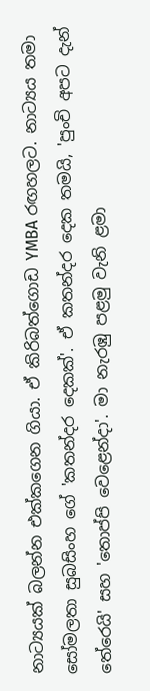නාට්‍යයක් බලන්න එක්කගෙන ගියා. ඒ කිරිබත්ගොඩ YMBA රඟහලට. නාට්‍යය තමා සෝමලතා සුබසිංහ ගේ 'කතන්දර දෙකක්'. ඒ කතන්දර දෙක තමයි, 'පුංචි අපට දැන් තේරෙයි' සහ 'තොප්පි වෙළෙන්දා'. මා නැරඹු පළමු වැනි ළමා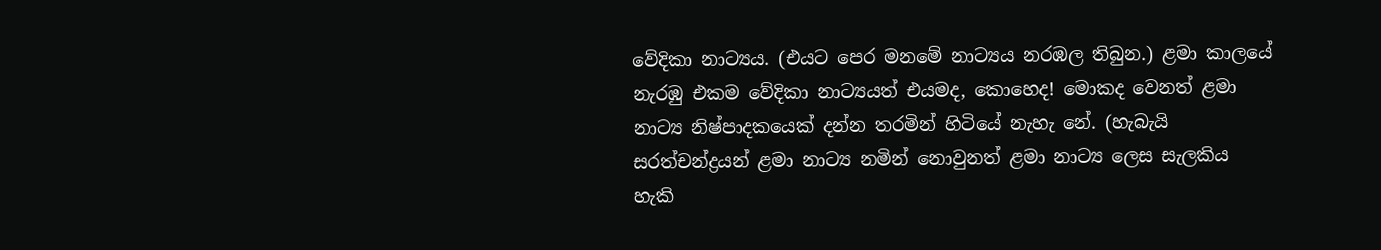වේදිකා නාට්‍යය. (එයට පෙර මනමේ නාට්‍යය නරඹල තිබුන.) ළමා කාලයේ නැරඹු එකම වේදිකා නාට්‍යයත් එයමද, කොහෙද! මොකද වෙනත් ළමා නාට්‍ය නිෂ්පාදකයෙක් දන්න තරමින් හිටියේ නැහැ නේ. (හැබැයි සරත්චන්ද්‍රයන් ළමා නාට්‍ය නමින් නොවුනත් ළමා නාට්‍ය ලෙස සැලකිය හැකි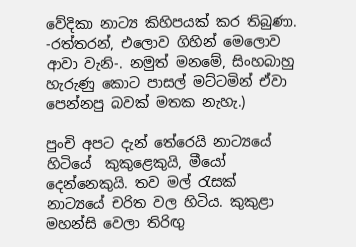වේදිකා නාට්‍ය කිහිපයක් කර තිබුණා. -රත්තරන්, එලොව ගිහින් මෙලොව ආවා වැනි-. නමුත් මනමේ, සිංහබාහු හැරුණු කොට පාසල් මට්ටමින් ඒවා පෙන්නපු බවක් මතක නැහැ.)

පුංචි අපට දැන් තේරෙයි නාට්‍යයේ හිටියේ  කුකුළෙකුයි, මීයෝ දෙන්නෙකුයි. තව මල් රැසක් නාට්‍යයේ චරිත වල හිටිය. කුකුළා මහන්සි වෙලා තිරිඟු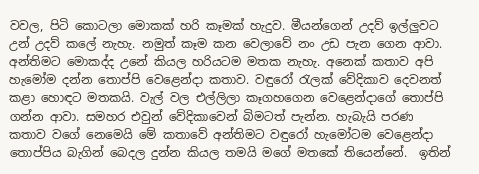වවල, පිටි කොටලා මොකක් හරි කෑමක් හැදුව. මීයන්ගෙන් උදව් ඉල්ලුවට උන් උදව් කලේ නැහැ. නමුත් කෑම කන වෙලාවේ නං උඩ පැන ගෙන ආවා. අන්තිමට මොකද්ද උනේ කියල හරියටම මතක නැහැ. අනෙක් කතාව අපි හැමෝම දන්න තොප්පි වෙළෙන්දා කතාව. වඳුරෝ රැලක් වේදිකාව දෙවනත් කළා හොඳට මතකයි. වැල් වල එල්ලිලා කෑගහගෙන වෙළෙන්දාගේ තොප්පි ගන්න ආවා. සමහර එවුන් වේදිකාවෙන් බිමටත් පැන්න. හැබැයි පරණ කතාව වගේ නෙමෙයි මේ කතාවේ අන්තිමට වඳුරෝ හැමෝටම වෙළෙන්දා තොප්පිය බැගින් බෙදල දුන්න කියල තමයි මගේ මතකේ තියෙන්නේ.  ඉතින්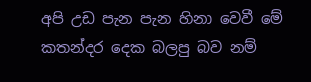අපි උඩ පැන පැන හිනා වෙවී මේ කතන්දර දෙක බලපු බව නම්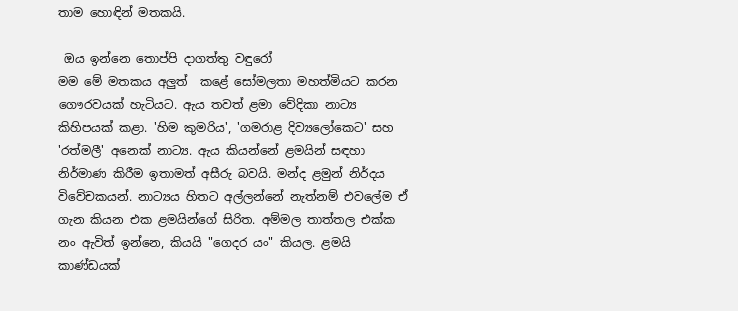තාම හොඳින් මතකයි.

 ඔය ඉන්නෙ තොප්පි දාගත්තු වඳුරෝ
මම මේ මතකය අලුත්  කළේ සෝමලතා මහත්මියට කරන ගෞරවයක් හැටියට. ඇය තවත් ළමා වේදිකා නාට්‍ය කිහිපයක් කළා. 'හිම කුමරිය', 'ගමරාළ දිව්‍යලෝකෙට' සහ 'රත්මලී' අනෙක් නාට්‍ය. ඇය කියන්නේ ළමයින් සඳහා නිර්මාණ කිරීම ඉතාමත් අසීරු බවයි. මන්ද ළමුන් නිර්දය විවේචකයන්. නාට්‍යය හිතට අල්ලන්නේ නැත්නම් එවලේම ඒ ගැන කියන එක ළමයින්ගේ සිරිත. අම්මල තාත්තල එක්ක නං ඇවිත් ඉන්නෙ, කියයි "ගෙදර යං" කියල. ළමයි කාණ්ඩයක්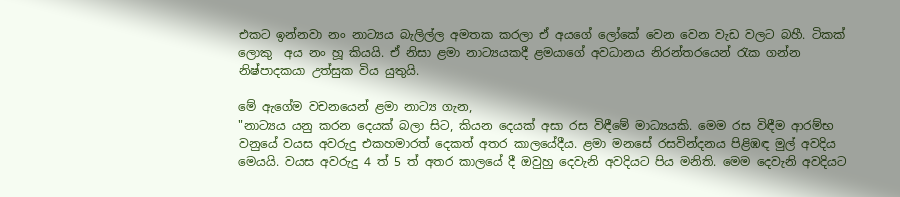එකට ඉන්නවා නං නාට්‍යය බැලිල්ල අමතක කරලා ඒ අයගේ ලෝකේ වෙන වෙන වැඩ වලට බහී. ටිකක් ලොකු  අය නං හූ කියයි. ඒ නිසා ළමා නාට්‍යයකදී ළමයාගේ අවධානය නිරන්තරයෙන් රැක ගන්න නිෂ්පාදකයා උත්සුක විය යුතුයි.

මේ ඇගේම වචනයෙන් ළමා නාට්‍ය ගැන,
"නාට්‍යය යනු කරන දෙයක් බලා සිට, කියන දෙයක් අසා රස විඳීමේ මාධ්‍යයකි. මෙම රස විඳීම ආරම්භ වනුයේ වයස අවරුදු එකහමාරත් දෙකත් අතර කාලයේදීය. ළමා මනසේ රසවින්දනය පිළිඹඳ මුල් අවදිය මෙයයි. වයස අවරුදු 4 ත් 5 ත් අතර කාලයේ දී ඔවුහු දෙවැනි අවදියට පිය මනිති. මෙම දෙවැනි අවදියට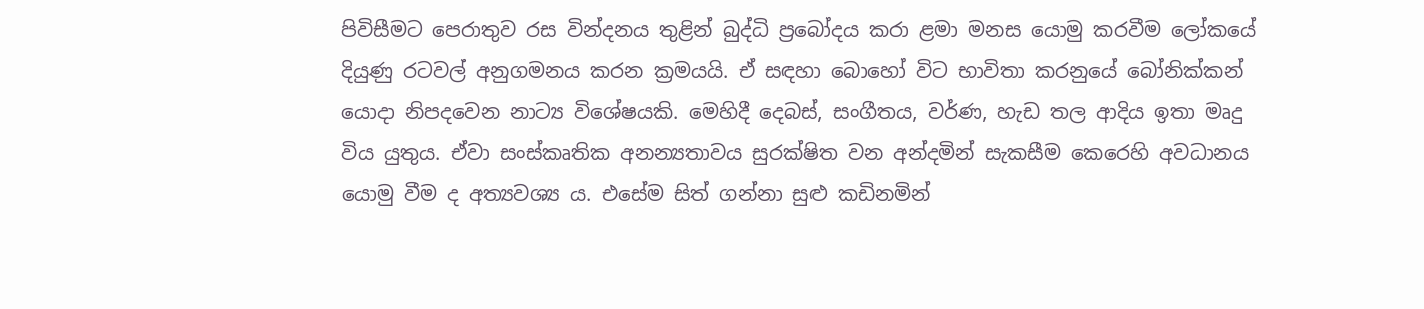පිවිසීමට පෙරාතුව රස වින්දනය තුළින් බුද්ධි ප්‍රබෝදය කරා ළමා මනස යොමු කරවීම ලෝකයේ දියුණු රටවල් අනුගමනය කරන ක්‍රමයයි. ඒ සඳහා බොහෝ විට භාවිතා කරනුයේ බෝනික්කන් යොදා නිපදවෙන නාට්‍ය විශේෂයකි. මෙහිදී දෙබස්, සංගීතය, වර්ණ, හැඩ තල ආදිය ඉතා මෘදු විය යුතුය. ඒවා සංස්කෘතික අනන්‍යතාවය සුරක්ෂිත වන අන්දමින් සැකසීම කෙරෙහි අවධානය යොමු වීම ද අත්‍යවශ්‍ය ය. එසේම සිත් ගන්නා සුළු කඩිනමින්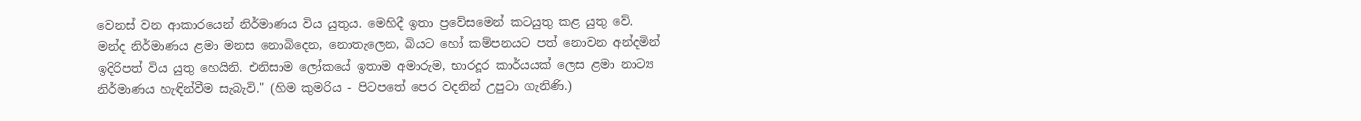වෙනස් වන ආකාරයෙන් නිර්මාණය විය යුතුය. මෙහිදී ඉතා ප්‍රවේසමෙන් කටයුතු කළ යුතු වේ.  මන්ද නිර්මාණය ළමා මනස නොබිදෙන, නොතැලෙන, බියට හෝ කම්පනයට පත් නොවන අන්දමින් ඉදිරිපත් විය යුතු හෙයිනි. එනිසාම ලෝකයේ ඉතාම අමාරුම, භාරදූර කාර්යයක් ලෙස ළමා නාට්‍ය නිර්මාණය හැඳින්වීම සැබැවි." (හිම කුමරිය - පිටපතේ පෙර වදනින් උපුටා ගැනිණි.)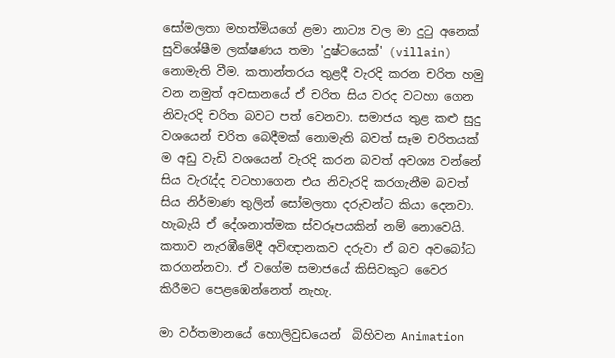සෝමලතා මහත්මියගේ ළමා නාට්‍ය වල මා දුටු අනෙක් සුවිශේෂීම ලක්ෂණය තමා 'දුෂ්ටයෙක්' (villain) නොමැති වීම. කතාන්තරය තුළදී වැරදි කරන චරිත හමු වන නමුත් අවසානයේ ඒ චරිත සිය වරද වටහා ගෙන නිවැරදි චරිත බවට පත් වෙනවා. සමාජය තුළ කළු සුදු වශයෙන් චරිත බෙදීමක් නොමැති බවත් සෑම චරිතයක් ම අඩු වැඩි වශයෙන් වැරදි කරන බවත් අවශ්‍ය වන්නේ සිය වැරැද්ද වටහාගෙන එය නිවැරදි කරගැනීම බවත් සිය නිර්මාණ තුලින් සෝමලතා දරුවන්ට කියා දෙනවා. හැබැයි ඒ දේශනාත්මක ස්වරූපයකින් නම් නොවෙයි. කතාව නැරඹීමේදී අවිඥානකව දරුවා ඒ බව අවබෝධ කරගන්නවා. ඒ වගේම සමාජයේ කිසිවකුට වෛර කිරීමට පෙළඹෙන්නෙත් නැහැ.

මා වර්තමානයේ හොලිවුඩයෙන්  බිහිවන Animation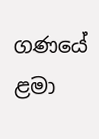ගණයේ ළමා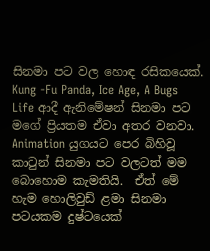සිනමා පට වල හොඳ රසිකයෙක්. Kung -Fu Panda, Ice Age, A Bugs Life ආදී ඇනිමේෂන් සිනමා පට මගේ ප්‍රියතම ඒවා අතර වනවා. Animation යුගයට පෙර බිහිවූ කාටුන් සිනමා පට වලටත් මම බොහොම කැමතියි.  ඒත් මේ හැම හොලිවුඩ් ළමා සිනමා පටයකම දුෂ්ටයෙක්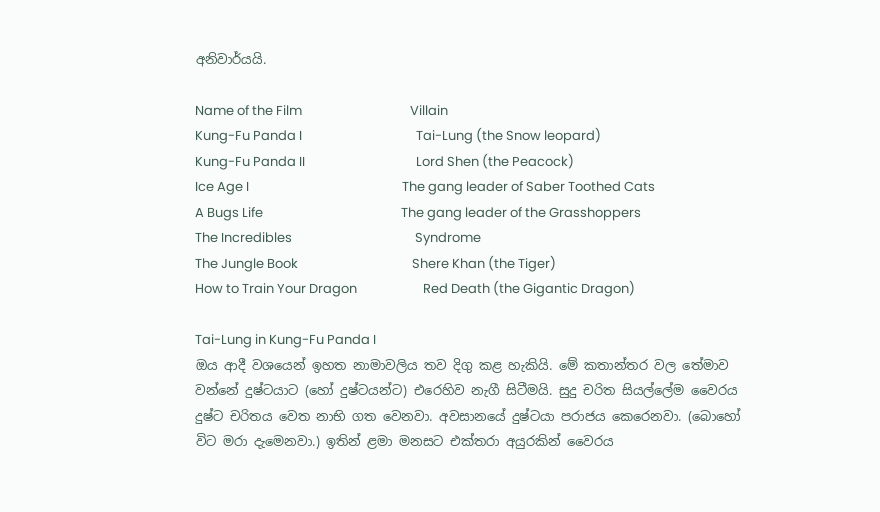අනිවාර්යයි.

Name of the Film                                    Villain
Kung-Fu Panda I                                      Tai-Lung (the Snow leopard)
Kung-Fu Panda II                                     Lord Shen (the Peacock)
Ice Age I                                                   The gang leader of Saber Toothed Cats
A Bugs Life                                              The gang leader of the Grasshoppers
The Incredibles                                         Syndrome
The Jungle Book                                      Shere Khan (the Tiger)
How to Train Your Dragon                      Red Death (the Gigantic Dragon)

Tai-Lung in Kung-Fu Panda I
ඔය ආදී වශයෙන් ඉහත නාමාවලිය තව දිගු කළ හැකියි. මේ කතාන්තර වල තේමාව වන්නේ දුෂ්ටයාට (හෝ දුෂ්ටයන්ට) එරෙහිව නැගී සිටීමයි. සුදු චරිත සියල්ලේම වෛරය දුෂ්ට චරිතය වෙත නාභි ගත වෙනවා. අවසානයේ දුෂ්ටයා පරාජය කෙරෙනවා. (බොහෝ විට මරා දැමෙනවා.) ඉතින් ළමා මනසට එක්තරා අයුරකින් වෛරය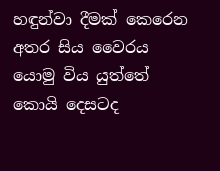හඳුන්වා දීමක් කෙරෙන අතර සිය වෛරය යොමු විය යුත්තේ කොයි දෙසටද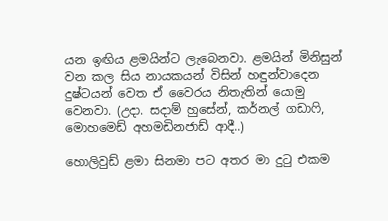යන ඉඟිය ළමයින්ට ලැබෙනවා. ළමයින් මිනිසුන් වන කල සිය නායකයන් විසින් හඳුන්වාදෙන දුෂ්ටයන් වෙත ඒ වෛරය නිතැතින් යොමු වෙනවා. (උදා. සදාම් හුසේන්, කර්නල් ගඩාෆි, මොහමෙඩ් අහමඩිනජාඩ් ආදී..)

හොලිවුඩ් ළමා සිනමා පට අතර මා දුටු එකම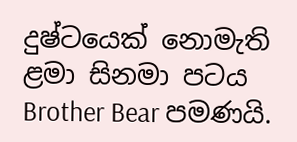දුෂ්ටයෙක් නොමැති ළමා සිනමා පටය Brother Bear පමණයි.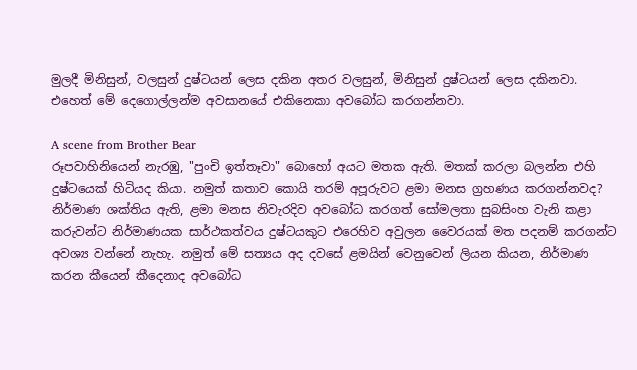මුලදී මිනිසුන්, වලසුන් දුෂ්ටයන් ලෙස දකින අතර වලසුන්, මිනිසුන් දුෂ්ටයන් ලෙස දකිනවා. එහෙත් මේ දෙගොල්ලන්ම අවසානයේ එකිනෙකා අවබෝධ කරගන්නවා.

A scene from Brother Bear
රූපවාහිනියෙන් නැරඹු, "පුංචි ඉත්තෑවා" බොහෝ අයට මතක ඇති. මතක් කරලා බලන්න එහි දුෂ්ටයෙක් හිටියද කියා. නමුත් කතාව කොයි තරම් අපූරුවට ළමා මනස ග්‍රහණය කරගන්නවද? නිර්මාණ ශක්තිය ඇති, ළමා මනස නිවැරදිව අවබෝධ කරගත් සෝමලතා සුබසිංහ වැනි කළා කරුවන්ට නිර්මාණයක සාර්ථකත්වය දුෂ්ටයකුට එරෙහිව අවුලන වෛරයක් මත පදනම් කරගන්ට අවශ්‍ය වන්නේ නැහැ. නමුත් මේ සත්‍යය අද දවසේ ළමයින් වෙනුවෙන් ලියන කියන, නිර්මාණ කරන කීයෙන් කීදෙනාද අවබෝධ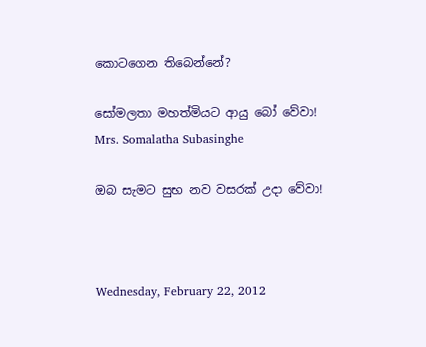කොටගෙන තිබෙන්නේ?

සෝමලතා මහත්මියට ආයු බෝ වේවා!
Mrs. Somalatha Subasinghe

ඔබ සැමට සුභ නව වසරක් උදා වේවා!



Wednesday, February 22, 2012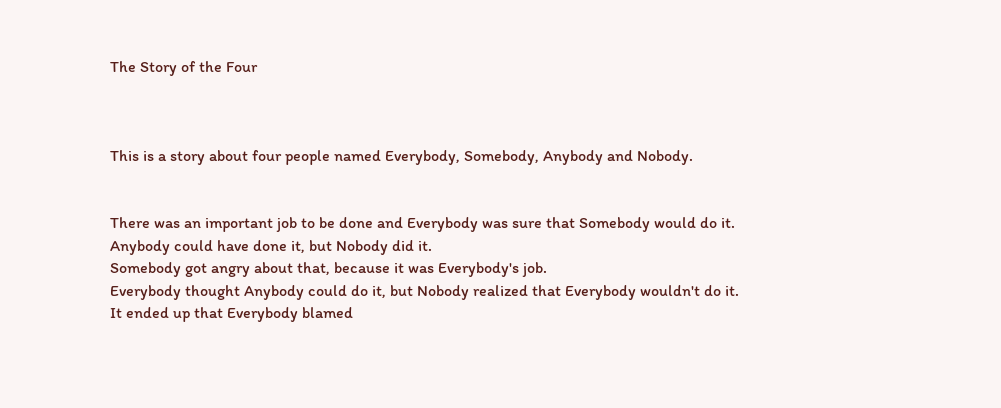The Story of the Four



This is a story about four people named Everybody, Somebody, Anybody and Nobody.


There was an important job to be done and Everybody was sure that Somebody would do it.
Anybody could have done it, but Nobody did it.
Somebody got angry about that, because it was Everybody's job.
Everybody thought Anybody could do it, but Nobody realized that Everybody wouldn't do it.
It ended up that Everybody blamed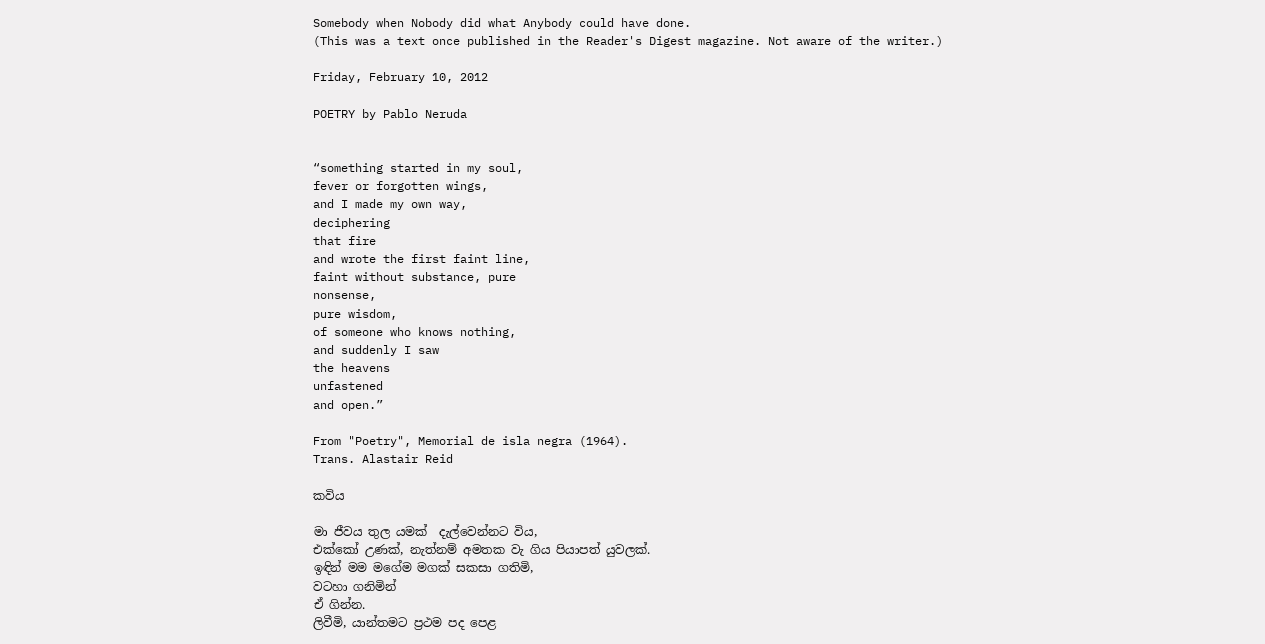Somebody when Nobody did what Anybody could have done.
(This was a text once published in the Reader's Digest magazine. Not aware of the writer.)

Friday, February 10, 2012

POETRY by Pablo Neruda


“something started in my soul,
fever or forgotten wings,
and I made my own way,
deciphering
that fire
and wrote the first faint line,
faint without substance, pure
nonsense,
pure wisdom,
of someone who knows nothing,
and suddenly I saw
the heavens
unfastened
and open.”

From "Poetry", Memorial de isla negra (1964).
Trans. Alastair Reid

කවිය

මා ජීවය තුල යමක්  දැල්වෙන්නට විය,
එක්කෝ උණක්, නැත්නම් අමතක වැ ගිය පියාපත් යුවලක්.
ඉඳින් මම මගේම මගක් සකසා ගතිමි,
වටහා ගනිමින්
ඒ ගින්න.
ලිවීමි, යාන්තමට ප්‍රථම පද පෙළ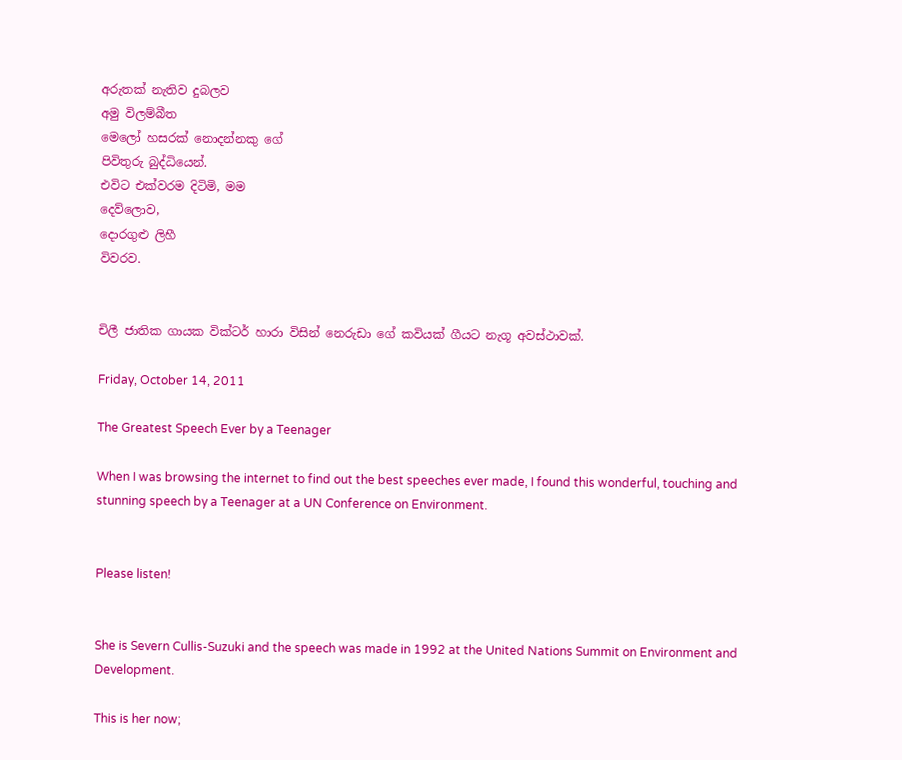අරුතක් නැතිව දුබලව
අමු විලම්බීත
මෙලෝ හසරක් නොදන්නකු ගේ
පිවිතුරු බුද්ධියෙන්.
එවිට එක්වරම දිටිමි, මම
දෙව්ලොව,
දොරගුළු ලිහී
විවරව.


චිලී ජාතික ගායක වික්ටර් හාරා විසින් නෙරුඩා ගේ කවියක් ගීයට නැගූ අවස්ථාවක්.

Friday, October 14, 2011

The Greatest Speech Ever by a Teenager

When I was browsing the internet to find out the best speeches ever made, I found this wonderful, touching and stunning speech by a Teenager at a UN Conference on Environment.


Please listen!


She is Severn Cullis-Suzuki and the speech was made in 1992 at the United Nations Summit on Environment and Development.

This is her now;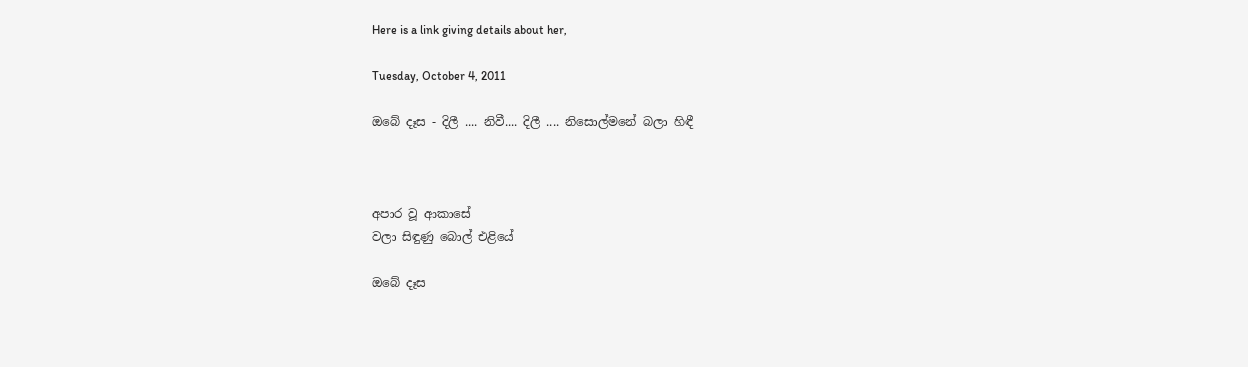Here is a link giving details about her,

Tuesday, October 4, 2011

ඔබේ දෑස - දිලී .... නිවී.... දිලී .... නිසොල්මනේ බලා හිඳී



අපාර වූ ආකාසේ
වලා සිඳුණු බොල් එළියේ

ඔබේ දෑස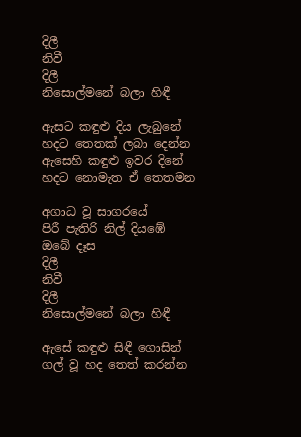දිලී
නිවී
දිලී
නිසොල්මනේ බලා හිඳී

ඇසට කඳුළු දිය ලැබුනේ
හදට තෙතක් ලබා දෙන්න
ඇසෙහි කඳුළු ඉවර දිනේ
හදට නොමැත ඒ තෙතමන

අගාධ වූ සාගරයේ
පිරී පැතිරි නිල් දියඹේ
ඔබේ දෑස
දිලී
නිවී
දිලී
නිසොල්මනේ බලා හිඳී

ඇසේ කඳුළු සිඳී ගොසින්
ගල් වූ හද තෙත් කරන්න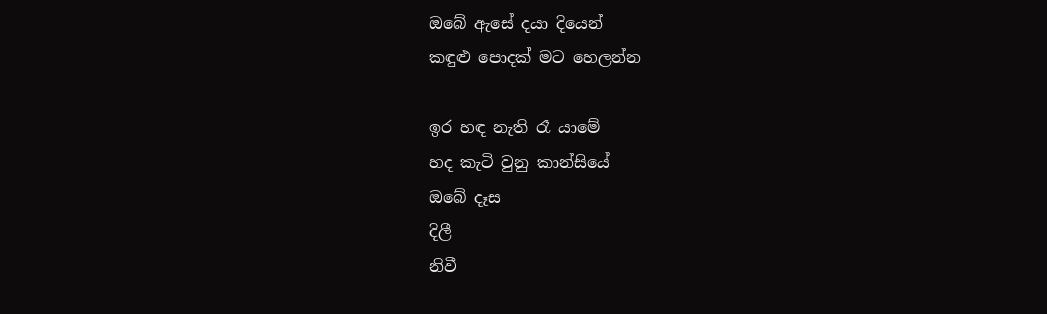ඔබේ ඇසේ දයා දියෙන්
කඳුළු පොදක් මට හෙලන්න

ඉර හඳ නැති රෑ යාමේ
හද කැටි වුනු කාන්සියේ
ඔබේ දෑස
දිලී
නිවී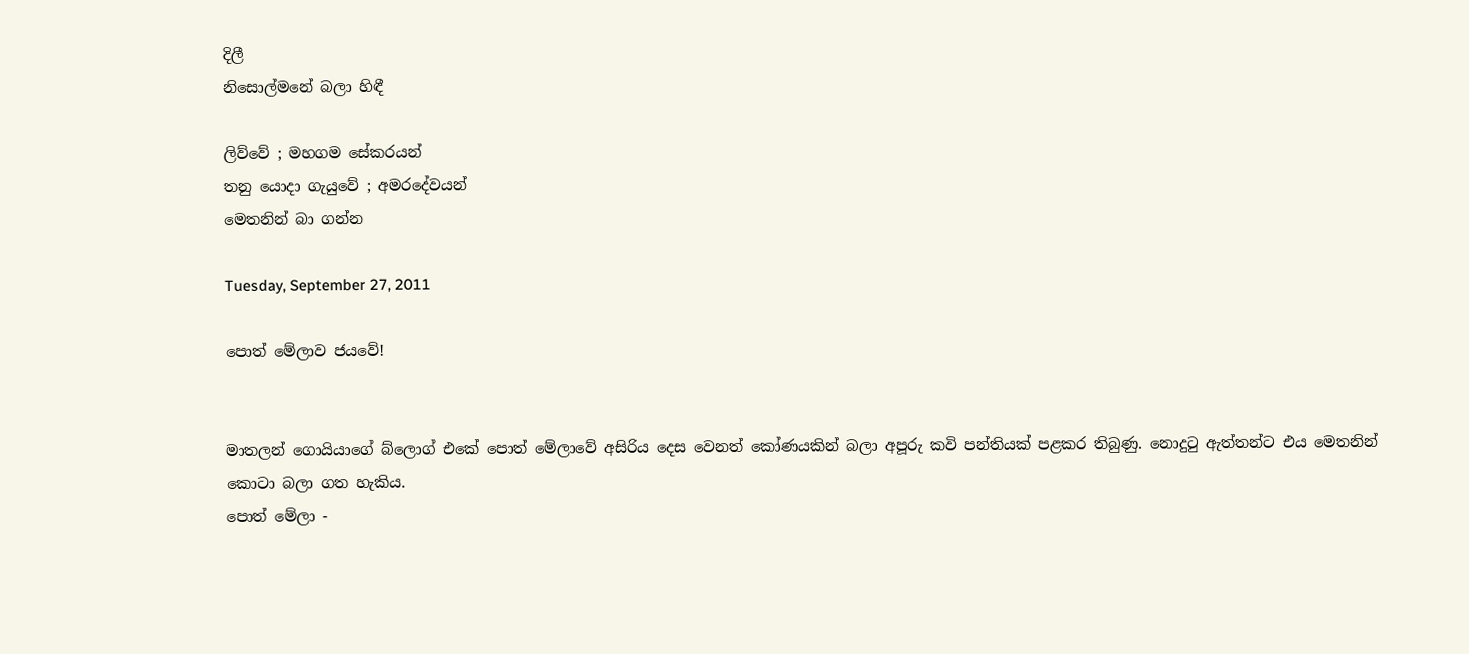දිලී
නිසොල්මනේ බලා හිඳී

ලිව්වේ ; මහගම සේකරයන්
තනු යොදා ගැයුවේ ; අමරදේවයන්
මෙතනින් බා ගන්න

Tuesday, September 27, 2011

පොත් මේලාව ජයවේ!


මාතලන් ගොයියාගේ බ්ලොග් එකේ පොත් මේලාවේ අසිරිය දෙස වෙනත් කෝණයකින් බලා අපූරු කවි පන්තියක් පළකර තිබුණු. නොදුටු ඇත්තන්ට එය මෙතනින් කොටා බලා ගත හැකිය.
පොත් මේලා -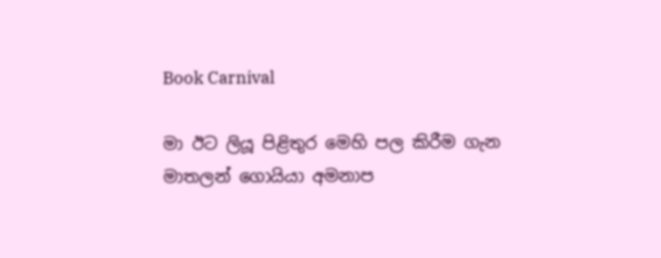Book Carnival

මා ඊට ලියූ පිළිතුර මෙහි පල කිරීම ගැන මාතලන් ගොයියා අමනාප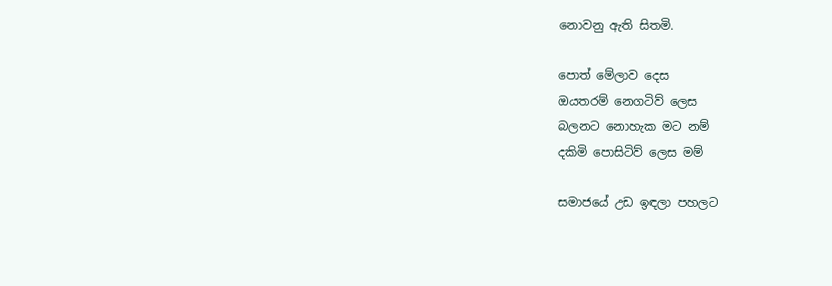නොවනු ඇති සිතමි.

පොත් මේලාව දෙස
ඔයතරම් නෙගටිව් ලෙස
බලනට නොහැක මට නම්
දකිමි පොසිටිව් ලෙස මම්

සමාජයේ උඩ ඉඳලා පහලට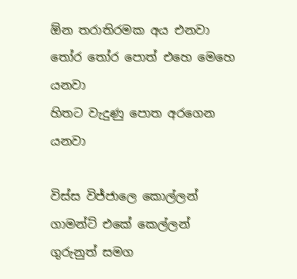ඕන තරාතිරමක අය එනවා
තෝර තෝර පොත් එහෙ මෙහෙ යනවා
හිතට වැදුණු පොත අරගෙන යනවා

විස්ස විජ්ජාලෙ කොල්ලන්
ගාමන්ට් එකේ කෙල්ලන්
ගුරුනුත් සමග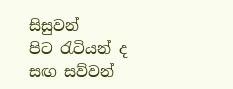සිසුවන්
පිට රැටියන් ද සඟ සව්වන්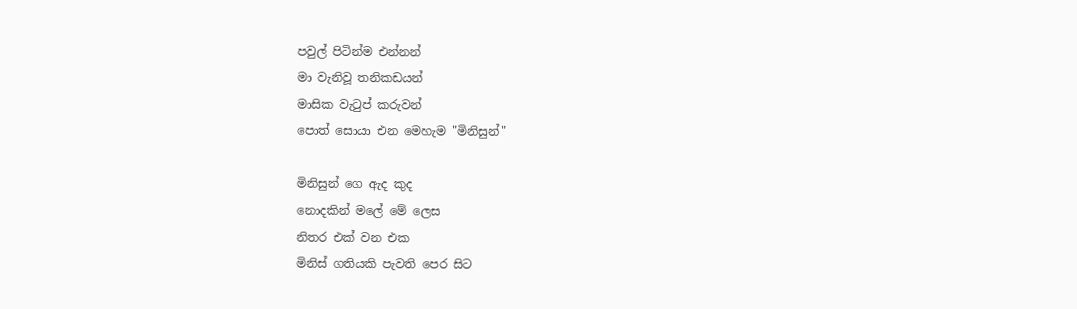පවුල් පිටින්ම එන්නන්
මා වැනිවූ තනිකඩයන්
මාසික වැටුප් කරුවන්
පොත් සොයා එන මෙහැම "මිනිසුන්"

මිනිසුන් ගෙ ඇද කුද
නොදකින් මලේ මේ ලෙස
නිතර එක් වන එක
මිනිස් ගතියකි පැවති පෙර සිට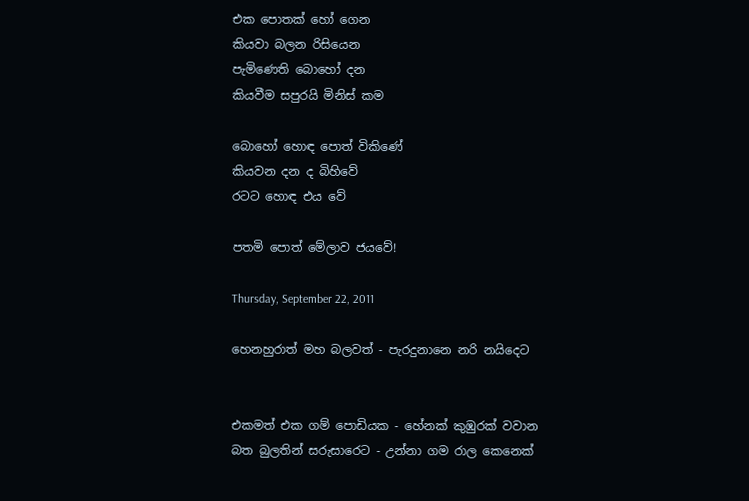එක පොතක් හෝ ගෙන
කියවා බලන රිසියෙන
පැමිණෙති බොහෝ දන
කියවීම සපුරයි මිනිස් කම

බොහෝ හොඳ පොත් විකිණේ
කියවන දන ද බිහිවේ
රටට හොඳ එය වේ

පතමි පොත් මේලාව ජයවේ!

Thursday, September 22, 2011

හෙනහුරාත් මහ බලවත් - පැරදුනානෙ නරි නයිදෙට


එකමත් එක ගම් පොඩියක - හේනක් කුඹුරක් වවාන
බත බුලතින් සරුසාරෙට - උන්නා ගම රාල කෙනෙක්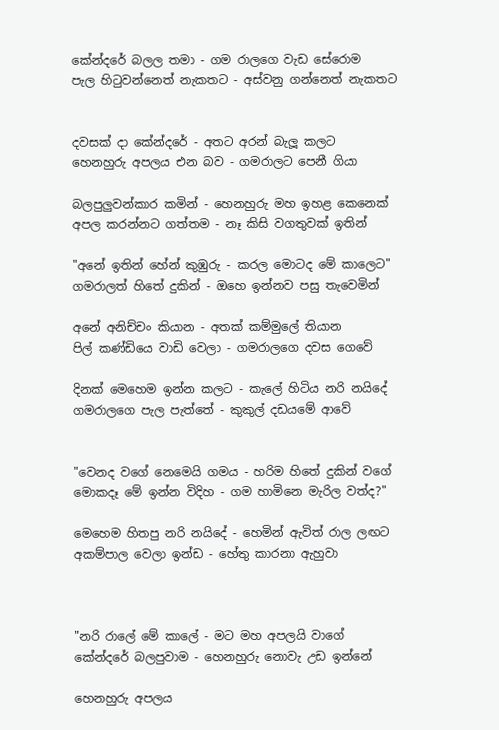කේන්දරේ බලල තමා - ගම රාලගෙ වැඩ සේරොම
පැල හිටුවන්නෙත් නැකතට - අස්වනු ගන්නෙත් නැකතට


දවසක් දා කේන්දරේ - අතට අරන් බැලූ කලට
හෙනහුරු අපලය එන බව - ගමරාලට පෙනී ගියා

බලපුලුවන්කාර කමින් - හෙනහුරු මහ ඉහළ කෙනෙක්
අපල කරන්නට ගත්තම - නෑ කිසි වගතුවක් ඉතින්

"අනේ ඉතින් හේන් කුඹුරු - කරල මොටද මේ කාලෙට"
ගමරාලත් හිතේ දුකින් - ඔහෙ ඉන්නව පසු තැවෙමින්

අනේ අනිච්චං කියාන - අතක් කම්මුලේ තියාන
පිල් කණ්ඩියෙ වාඩි වෙලා - ගමරාලගෙ දවස ගෙවේ

දිනක් මෙහෙම ඉන්න කලට - කැලේ හිටිය නරි නයිදේ
ගමරාලගෙ පැල පැත්තේ - කුකුල් දඩයමේ ආවේ


"වෙනද වගේ නෙමෙයි ගමය - හරිම හිතේ දුකින් වගේ
මොකදෑ මේ ඉන්න විදිහ - ගම හාමිනෙ මැරිල වත්ද?"

මෙහෙම හිතපු නරි නයිදේ - හෙමින් ඇවිත් රාල ලඟට
අකම්පාල වෙලා ඉන්ඩ - හේතු කාරනා ඇහුවා



"නරි රාලේ මේ කාලේ - මට මහ අපලයි වාගේ
කේන්දරේ බලපුවාම - හෙනහුරු නොවැ උඩ ඉන්නේ

හෙනහුරු අපලය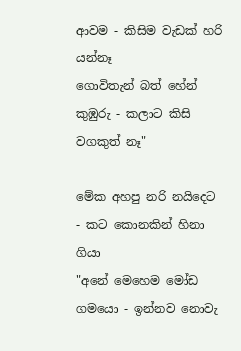ආවම - කිසිම වැඩක් හරි යන්නෑ
ගොවිතැන් බත් හේන් කුඹුරු - කලාට කිසි වගකුත් නෑ"

මේක අහපු නරි නයිදෙට - කට කොනකින් හිනා ගියා
"අනේ මෙහෙම මෝඩ ගමයො - ඉන්නව නොවැ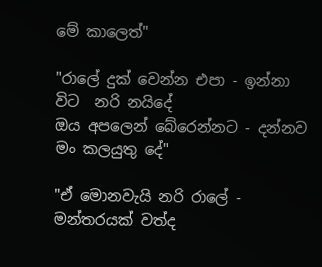මේ කාලෙත්"

"රාලේ දුක් වෙන්න එපා - ඉන්නා විට  නරි නයිදේ
ඔය අපලෙන් බේරෙන්නට - දන්නව මං කලයුතු දේ"

"ඒ මොනවැයි නරි රාලේ - මන්තරයක් වත්ද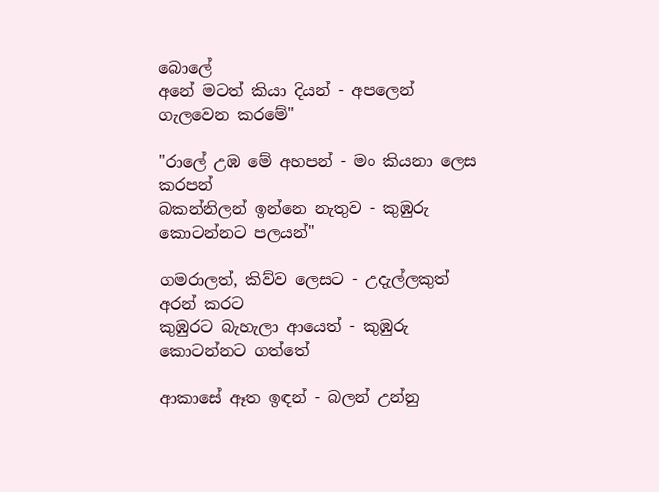බොලේ
අනේ මටත් කියා දියන් - අපලෙන් ගැලවෙන කරමේ"

"රාලේ උඹ මේ අහපන් - මං කියනා ලෙස කරපන්
බකන්නිලන් ඉන්නෙ නැතුව - කුඹුරු කොටන්නට පලයන්"

ගමරාලත්, කිව්ව ලෙසට - උදැල්ලකුත් අරන් කරට
කුඹුරට බැහැලා ආයෙත් - කුඹුරු කොටන්නට ගත්තේ

ආකාසේ ඈත ඉඳන් - බලන් උන්නු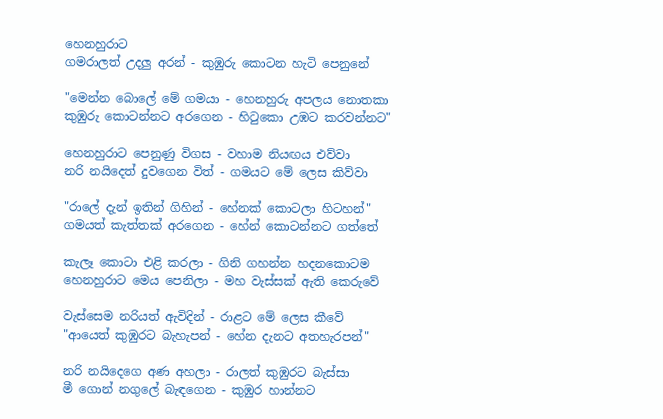හෙනහුරාට
ගමරාලත් උදලු අරන් - කුඹුරු කොටන හැටි පෙනුනේ

"මෙන්න බොලේ මේ ගමයා - හෙනහුරු අපලය නොතකා
කුඹුරු කොටන්නට අරගෙන - හිටුකො උඹට කරවන්නට"

හෙනහුරාට පෙනුණු විගස - වහාම නියඟය එව්වා
නරි නයිදෙත් දුවගෙන විත් - ගමයට මේ ලෙස කිව්වා

"රාලේ දැන් ඉතින් ගිහින් - හේනක් කොටලා හිටහන්"
ගමයත් කැත්තක් අරගෙන - හේන් කොටන්නට ගත්තේ

කැලෑ කොටා එළි කරලා - ගිනි ගහන්න හදනකොටම
හෙනහුරාට මෙය පෙනිලා - මහ වැස්සක් ඇති කෙරුවේ

වැස්සෙම නරියත් ඇවිදින් - රාළට මේ ලෙස කීවේ
"ආයෙත් කුඹුරට බැහැපන් - හේන දැනට අතහැරපන්"

නරි නයිදෙගෙ අණ අහලා - රාලත් කුඹුරට බැස්සා
මී ගොන් නගුලේ බැඳගෙන - කුඹුර හාන්නට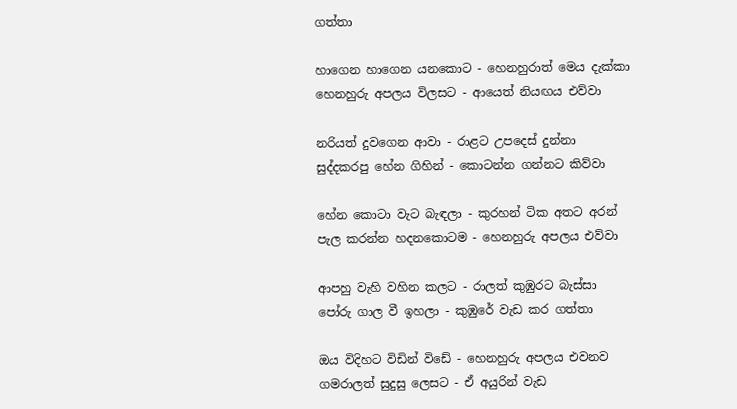ගත්තා

හාගෙන හාගෙන යනකොට - හෙනහුරාත් මෙය දැක්කා
හෙනහුරු අපලය විලසට - ආයෙත් නියඟය එව්වා

නරියත් දුවගෙන ආවා - රාළට උපදෙස් දුන්නා
සුද්දකරපු හේන ගිහින් - කොටන්න ගන්නට කිව්වා

හේන කොටා වැට බැඳලා - කුරහන් ටික අතට අරන්
පැල කරන්න හදනකොටම - හෙනහුරු අපලය එව්වා

ආපහු වැහි වහින කලට - රාලත් කුඹුරට බැස්සා
පෝරු ගාල වී ඉහලා - කුඹුරේ වැඩ කර ගත්තා

ඔය විදිහට විඩින් විඩේ - හෙනහුරු අපලය එවනව
ගමරාලත් සුදුසු ලෙසට - ඒ අයුරින් වැඩ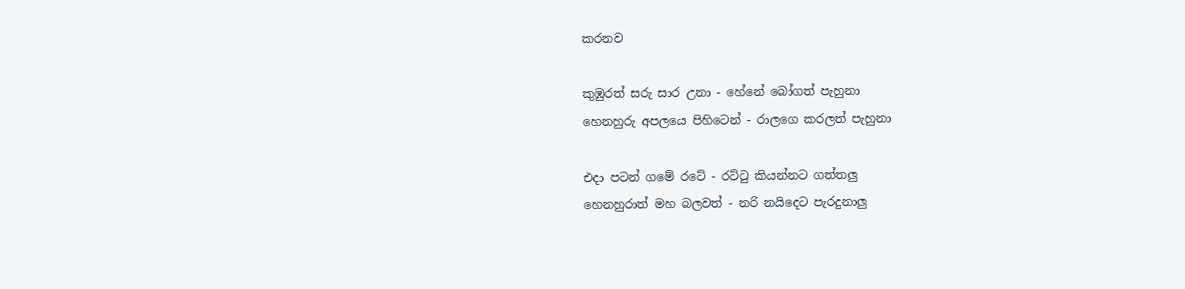කරනව

කුඹුරත් සරු සාර උනා - හේනේ බෝගත් පැහුනා
හෙනහුරු අපලයෙ පිහිටෙන් - රාලගෙ කරලත් පැහුනා

එදා පටන් ගමේ රටේ - රට්ටු කියන්නට ගත්තලු
හෙනහුරාත් මහ බලවත් - නරි නයිදෙට පැරදුනාලු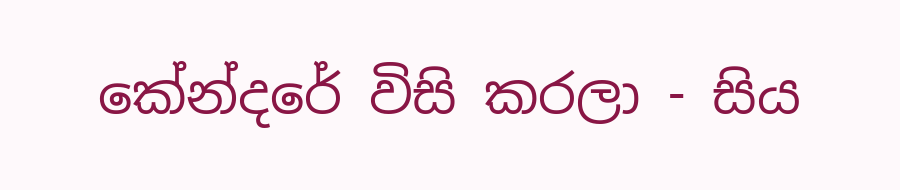කේන්දරේ විසි කරලා - සිය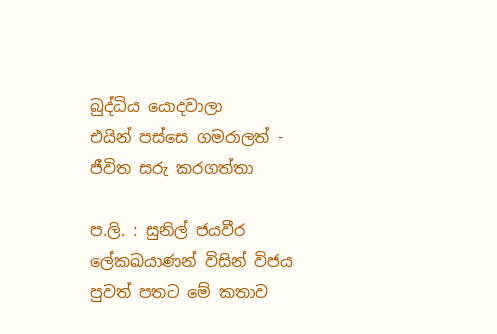බුද්ධිය යොදවාලා
එයින් පස්සෙ ගමරාලත් - ජීවිත සරු කරගත්තා

ප.ලි. : සුනිල් ජයවීර ලේකඛයාණන් විසින් විජය පුවත් පතට මේ කතාව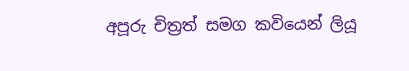අපූරු චිත්‍රත් සමග කවියෙන් ලියූ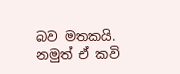බව මතකයි. නමුත් ඒ කවි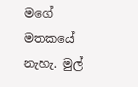මගේ මතකයේ නැහැ. මුල්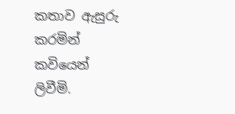කතාව ඇසුරු කරමින් කවියෙන් ලිවීමි.